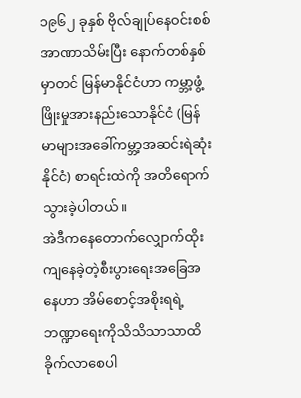၁၉၆၂ ခုနှစ် ဗိုလ်ချုပ်နေဝင်းစစ်အာဏာသိမ်းပြီး နောက်တစ်နှစ်မှာတင် မြန်မာနိုင်ငံဟာ ကမ္ဘာ့ဖွံ့ဖြိုးမှုအားနည်းသောနိုင်ငံ (မြန်မာများအခေါ်ကမ္ဘာ့အဆင်းရဲဆုံးနိုင်ငံ) စာရင်းထဲကို အတိရောက်သွားခဲ့ပါတယ်။
အဲဒီကနေတောက်လျှောက်ထိုးကျနေခဲ့တဲ့စီးပွားရေးအခြေအနေဟာ အိမ်စောင့်အစိုးရရဲ့ဘဏ္ဍာရေးကိုသိသိသာသာထိခိုက်လာစေပါ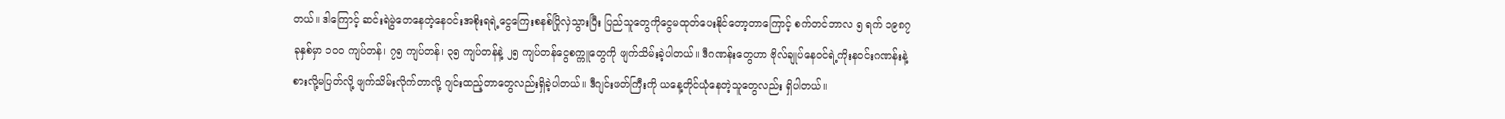တယ်။ ဒါကြောင့် ဆင်းရဲမွဲတေနေတဲ့နေဝင်းအစိုးရရဲ့ငွေကြေးစနစ်ပြိုလှဲသွားပြီး ပြည်သူတွေကိုငွေမထုတ်ပေးနိုင်တော့တာကြောင့် စက်တင်ဘာလ ၅ ရက် ၁၉၈၇ ခုနှစ်မှာ ၁၀၀ ကျပ်တန်၊ ၇၅ ကျပ်တန်၊ ၃၅ ကျပ်တန်နဲ့ ၂၅ ကျပ်တန်ငွေစက္ကူတွေကို ဖျက်သိမ်းခဲ့ပါတယ်။ ဒီဂဏန်းတွေဟာ ဗိုလ်ချုပ်နေဝင်ရဲ့ကိုးနဝင်းဂဏန်းနဲ့စားလို့မပြတ်လို့ ဖျက်သိမ်းလိုက်တာလို့ ဂျင်းထည့်တာတွေလည်းရှိခဲ့ပါတယ်။ ဒီဂျင်းဖတ်ကြီးကို ယနေ့တိုင်ယုံနေတဲ့သူတွေလည်း ရှိပါတယ်။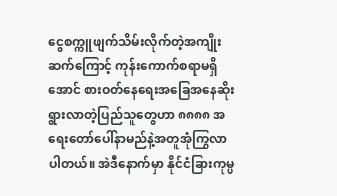ငွေစက္ကူဖျက်သိမ်းလိုက်တဲ့အကျိုးဆက်ကြောင့် ကုန်းကောက်စရာမရှိအောင် စားဝတ်နေရေးအခြေအနေဆိုးရွားလာတဲ့ပြည်သူတွေဟာ ၈၈၈၈ အရေးတော်ပေါ်နာမည်နဲ့အတူအုံကြွလာပါတယ်။ အဲဒီနောက်မှာ နိုင်ငံခြားကုမ္ပ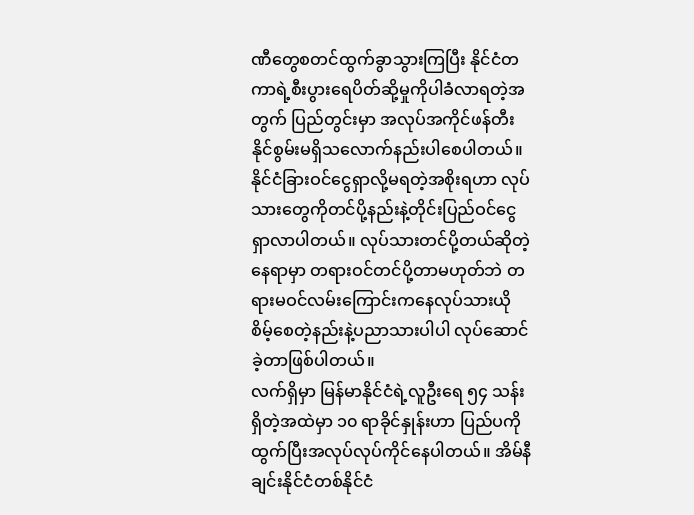ဏီတွေစတင်ထွက်ခွာသွားကြပြီး နိုင်ငံတကာရဲ့စီးပွားရေပိတ်ဆို့မှုကိုပါခံလာရတဲ့အတွက် ပြည်တွင်းမှာ အလုပ်အကိုင်ဖန်တီးနိုင်စွမ်းမရှိသလောက်နည်းပါစေပါတယ်။ နိုင်ငံခြားဝင်ငွေရှာလို့မရတဲ့အစိုးရဟာ လုပ်သားတွေကိုတင်ပို့နည်းနဲ့တိုင်းပြည်ဝင်ငွေရှာလာပါတယ်။ လုပ်သားတင်ပို့တယ်ဆိုတဲ့
နေရာမှာ တရားဝင်တင်ပို့တာမဟုတ်ဘဲ တရားမဝင်လမ်းကြောင်းကနေလုပ်သားယိုစိမ့်စေတဲ့နည်းနဲ့ပညာသားပါပါ လုပ်ဆောင်ခဲ့တာဖြစ်ပါတယ်။
လက်ရှိမှာ မြန်မာနိုင်ငံရဲ့လူဦးရေ ၅၄ သန်းရှိတဲ့အထဲမှာ ၁၀ ရာခိုင်နှုန်းဟာ ပြည်ပကိုထွက်ပြီးအလုပ်လုပ်ကိုင်နေပါတယ်။ အိမ်နီချင်းနိုင်ငံတစ်နိုင်ငံ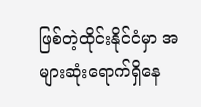ဖြစ်တဲ့ထိုင်းနိုင်ငံမှာ အများဆုံးရောက်ရှိနေ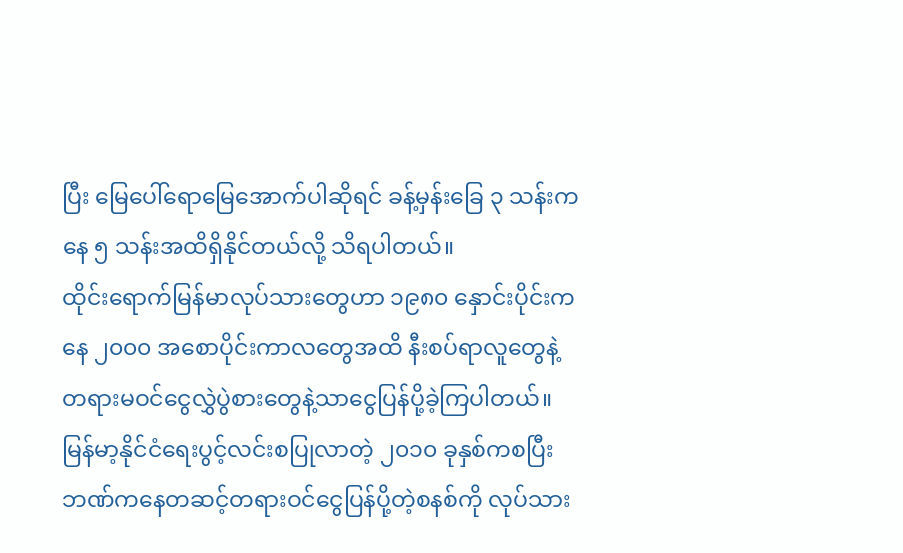ပြီး မြေပေါ်ရောမြေအောက်ပါဆိုရင် ခန့်မှန်းခြေ ၃ သန်းကနေ ၅ သန်းအထိရှိနိုင်တယ်လို့ သိရပါတယ်။
ထိုင်းရောက်မြန်မာလုပ်သားတွေဟာ ၁၉၈၀ နှောင်းပိုင်းကနေ ၂၀၀၀ အစောပိုင်းကာလတွေအထိ နီးစပ်ရာလူတွေနဲ့တရားမဝင်ငွေလွှဲပွဲစားတွေနဲ့သာငွေပြန်ပို့ခဲ့ကြပါတယ်။ မြန်မာ့နိုင်ငံရေးပွင့်လင်းစပြုလာတဲ့ ၂၀၁၀ ခုနှစ်ကစပြီး ဘဏ်ကနေတဆင့်တရားဝင်ငွေပြန်ပို့တဲ့စနစ်ကို လုပ်သား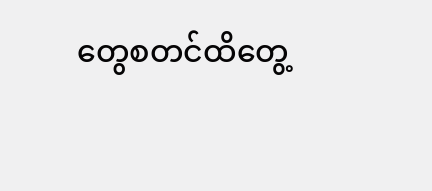တွေစတင်ထိတွေ့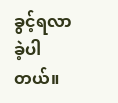ခွင့်ရလာခဲ့ပါတယ်။